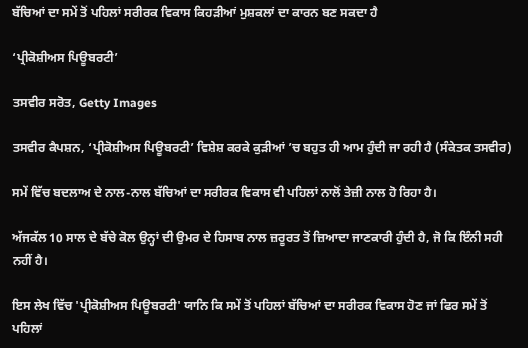ਬੱਚਿਆਂ ਦਾ ਸਮੇਂ ਤੋਂ ਪਹਿਲਾਂ ਸਰੀਰਕ ਵਿਕਾਸ ਕਿਹੜੀਆਂ ਮੁਸ਼ਕਲਾਂ ਦਾ ਕਾਰਨ ਬਣ ਸਕਦਾ ਹੈ

‘ਪ੍ਰੀਕੋਸ਼ੀਅਸ ਪਿਊਬਰਟੀ’

ਤਸਵੀਰ ਸਰੋਤ, Getty Images

ਤਸਵੀਰ ਕੈਪਸ਼ਨ, ‘ਪ੍ਰੀਕੋਸ਼ੀਅਸ ਪਿਊਬਰਟੀ’ ਵਿਸ਼ੇਸ਼ ਕਰਕੇ ਕੁੜੀਆਂ ’ਚ ਬਹੁਤ ਹੀ ਆਮ ਹੁੰਦੀ ਜਾ ਰਹੀ ਹੈ (ਸੰਕੇਤਕ ਤਸਵੀਰ)

ਸਮੇਂ ਵਿੱਚ ਬਦਲਾਅ ਦੇ ਨਾਲ-ਨਾਲ ਬੱਚਿਆਂ ਦਾ ਸਰੀਰਕ ਵਿਕਾਸ ਵੀ ਪਹਿਲਾਂ ਨਾਲੋਂ ਤੇਜ਼ੀ ਨਾਲ ਹੋ ਰਿਹਾ ਹੈ।

ਅੱਜਕੱਲ 10 ਸਾਲ ਦੇ ਬੱਚੇ ਕੋਲ ਉਨ੍ਹਾਂ ਦੀ ਉਮਰ ਦੇ ਹਿਸਾਬ ਨਾਲ ਜ਼ਰੂਰਤ ਤੋਂ ਜ਼ਿਆਦਾ ਜਾਣਕਾਰੀ ਹੁੰਦੀ ਹੈ, ਜੋ ਕਿ ਇੰਨੀ ਸਹੀ ਨਹੀਂ ਹੈ।

ਇਸ ਲੇਖ ਵਿੱਚ 'ਪ੍ਰੀਕੋਸ਼ੀਅਸ ਪਿਊਬਰਟੀ' ਯਾਨਿ ਕਿ ਸਮੇਂ ਤੋਂ ਪਹਿਲਾਂ ਬੱਚਿਆਂ ਦਾ ਸਰੀਰਕ ਵਿਕਾਸ ਹੋਣ ਜਾਂ ਫਿਰ ਸਮੇਂ ਤੋਂ ਪਹਿਲਾਂ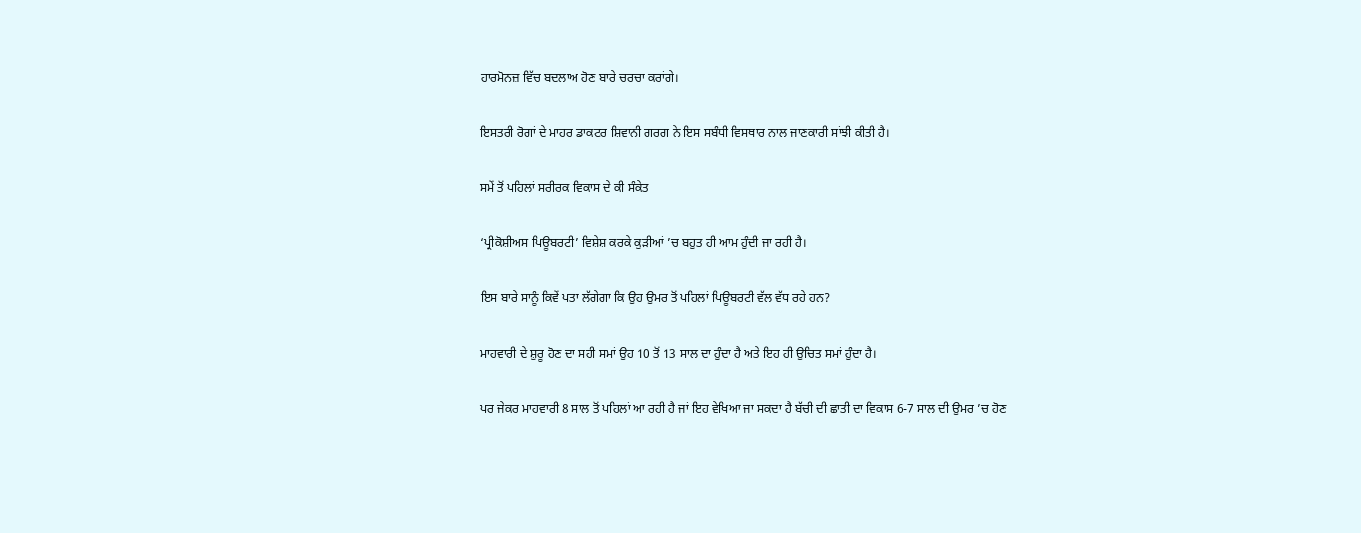ਹਾਰਮੋਨਜ਼ ਵਿੱਚ ਬਦਲਾਅ ਹੋਣ ਬਾਰੇ ਚਰਚਾ ਕਰਾਂਗੇ।

ਇਸਤਰੀ ਰੋਗਾਂ ਦੇ ਮਾਹਰ ਡਾਕਟਰ ਸ਼ਿਵਾਨੀ ਗਰਗ ਨੇ ਇਸ ਸਬੰਧੀ ਵਿਸਥਾਰ ਨਾਲ ਜਾਣਕਾਰੀ ਸਾਂਝੀ ਕੀਤੀ ਹੈ।

ਸਮੇਂ ਤੋਂ ਪਹਿਲਾਂ ਸਰੀਰਕ ਵਿਕਾਸ ਦੇ ਕੀ ਸੰਕੇਤ

‘ਪ੍ਰੀਕੋਸ਼ੀਅਸ ਪਿਊਬਰਟੀ’ ਵਿਸ਼ੇਸ਼ ਕਰਕੇ ਕੁੜੀਆਂ ’ਚ ਬਹੁਤ ਹੀ ਆਮ ਹੁੰਦੀ ਜਾ ਰਹੀ ਹੈ।

ਇਸ ਬਾਰੇ ਸਾਨੂੰ ਕਿਵੇਂ ਪਤਾ ਲੱਗੇਗਾ ਕਿ ਉਹ ਉਮਰ ਤੋਂ ਪਹਿਲਾਂ ਪਿਊਬਰਟੀ ਵੱਲ ਵੱਧ ਰਹੇ ਹਨ?

ਮਾਹਵਾਰੀ ਦੇ ਸ਼ੁਰੂ ਹੋਣ ਦਾ ਸਹੀ ਸਮਾਂ ਉਹ 10 ਤੋਂ 13 ਸਾਲ ਦਾ ਹੁੰਦਾ ਹੈ ਅਤੇ ਇਹ ਹੀ ਉਚਿਤ ਸਮਾਂ ਹੁੰਦਾ ਹੈ।

ਪਰ ਜੇਕਰ ਮਾਹਵਾਰੀ 8 ਸਾਲ ਤੋਂ ਪਹਿਲਾਂ ਆ ਰਹੀ ਹੈ ਜਾਂ ਇਹ ਵੇਖਿਆ ਜਾ ਸਕਦਾ ਹੈ ਬੱਚੀ ਦੀ ਛਾਤੀ ਦਾ ਵਿਕਾਸ 6-7 ਸਾਲ ਦੀ ਉਮਰ ’ਚ ਹੋਣ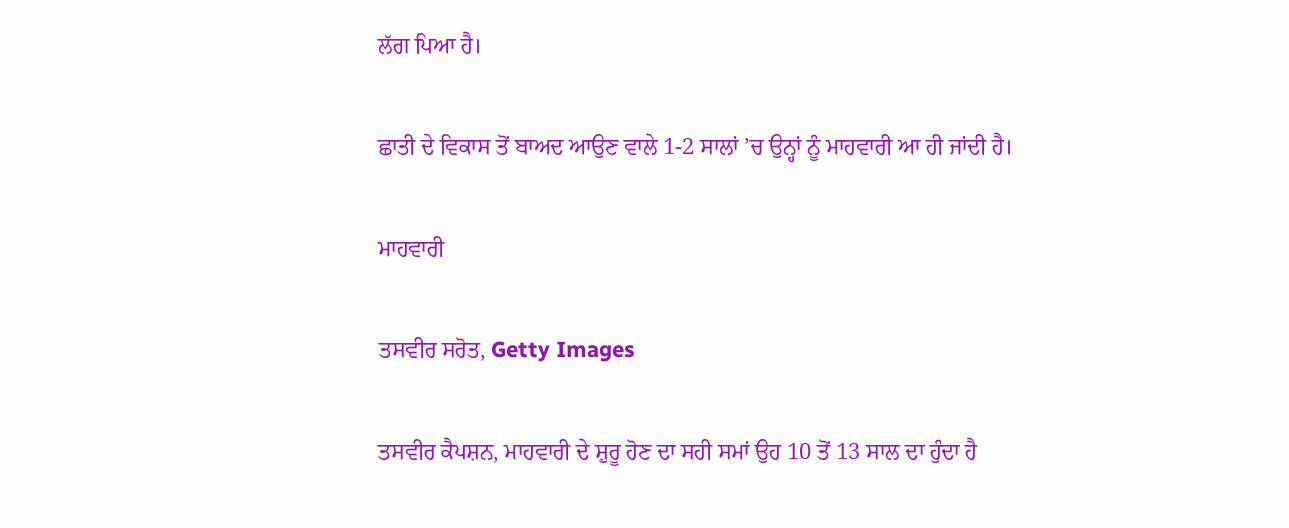ਲੱਗ ਪਿਆ ਹੈ।

ਛਾਤੀ ਦੇ ਵਿਕਾਸ ਤੋਂ ਬਾਅਦ ਆਉਣ ਵਾਲੇ 1-2 ਸਾਲਾਂ ’ਚ ਉਨ੍ਹਾਂ ਨੂੰ ਮਾਹਵਾਰੀ ਆ ਹੀ ਜਾਂਦੀ ਹੈ।

ਮਾਹਵਾਰੀ

ਤਸਵੀਰ ਸਰੋਤ, Getty Images

ਤਸਵੀਰ ਕੈਪਸ਼ਨ, ਮਾਹਵਾਰੀ ਦੇ ਸ਼ੁਰੂ ਹੋਣ ਦਾ ਸਹੀ ਸਮਾਂ ਉਹ 10 ਤੋਂ 13 ਸਾਲ ਦਾ ਹੁੰਦਾ ਹੈ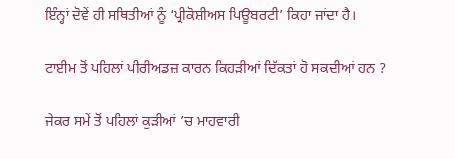ਇੰਨ੍ਹਾਂ ਦੋਵੇਂ ਹੀ ਸਥਿਤੀਆਂ ਨੂੰ ‘ਪ੍ਰੀਕੋਸ਼ੀਅਸ ਪਿਊਬਰਟੀ’ ਕਿਹਾ ਜਾਂਦਾ ਹੈ।

ਟਾਈਮ ਤੋਂ ਪਹਿਲਾਂ ਪੀਰੀਅਡਜ਼ ਕਾਰਨ ਕਿਹੜੀਆਂ ਦਿੱਕਤਾਂ ਹੋ ਸਕਦੀਆਂ ਹਨ ?

ਜੇਕਰ ਸਮੇਂ ਤੋਂ ਪਹਿਲਾਂ ਕੁੜੀਆਂ ’ਚ ਮਾਹਵਾਰੀ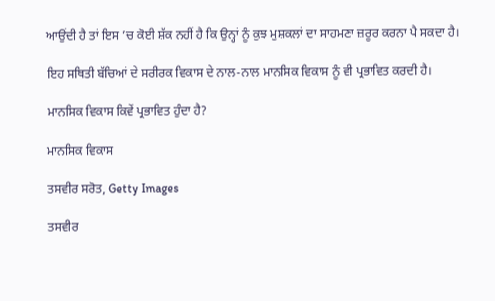ਆਉਂਦੀ ਹੈ ਤਾਂ ਇਸ ’ਚ ਕੋਈ ਸ਼ੱਕ ਨਹੀਂ ਹੈ ਕਿ ਉਨ੍ਹਾਂ ਨੂੰ ਕੁਝ ਮੁਸ਼ਕਲਾਂ ਦਾ ਸਾਹਮਣਾ ਜ਼ਰੂਰ ਕਰਨਾ ਪੈ ਸਕਦਾ ਹੈ।

ਇਹ ਸਥਿਤੀ ਬੱਚਿਆਂ ਦੇ ਸਰੀਰਕ ਵਿਕਾਸ ਦੇ ਨਾਲ-ਨਾਲ ਮਾਨਸਿਕ ਵਿਕਾਸ ਨੂੰ ਵੀ ਪ੍ਰਭਾਵਿਤ ਕਰਦੀ ਹੈ।

ਮਾਨਸਿਕ ਵਿਕਾਸ ਕਿਵੇਂ ਪ੍ਰਭਾਵਿਤ ਹੁੰਦਾ ਹੈ?

ਮਾਨਸਿਕ ਵਿਕਾਸ

ਤਸਵੀਰ ਸਰੋਤ, Getty Images

ਤਸਵੀਰ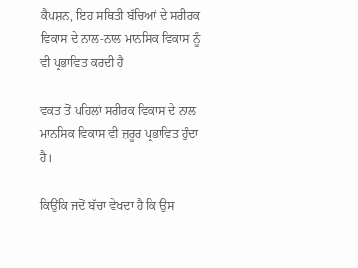ਕੈਪਸ਼ਨ, ਇਹ ਸਥਿਤੀ ਬੱਚਿਆਂ ਦੇ ਸਰੀਰਕ ਵਿਕਾਸ ਦੇ ਨਾਲ-ਨਾਲ ਮਾਨਸਿਕ ਵਿਕਾਸ ਨੂੰ ਵੀ ਪ੍ਰਭਾਵਿਤ ਕਰਦੀ ਹੈ

ਵਕਤ ਤੋਂ ਪਹਿਲਾਂ ਸਰੀਰਕ ਵਿਕਾਸ ਦੇ ਨਾਲ ਮਾਨਸਿਕ ਵਿਕਾਸ ਵੀ ਜ਼ਰੂਰ ਪ੍ਰਭਾਵਿਤ ਹੁੰਦਾ ਹੈ।

ਕਿਉਂਕਿ ਜਦੋਂ ਬੱਚਾ ਵੇਖਦਾ ਹੈ ਕਿ ਉਸ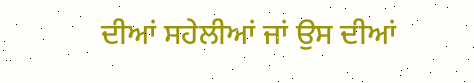ਦੀਆਂ ਸਹੇਲੀਆਂ ਜਾਂ ਉਸ ਦੀਆਂ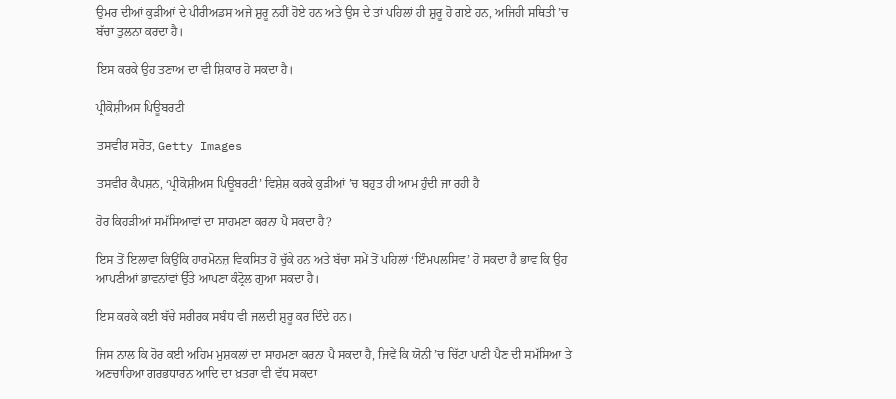ਉਮਰ ਦੀਆਂ ਕੁੜੀਆਂ ਦੇ ਪੀਰੀਅਡਸ ਅਜੇ ਸ਼ੁਰੂ ਨਹੀਂ ਹੋਏ ਹਨ ਅਤੇ ਉਸ ਦੇ ਤਾਂ ਪਹਿਲਾਂ ਹੀ ਸ਼ੁਰੂ ਹੋ ਗਏ ਹਨ, ਅਜਿਹੀ ਸਥਿਤੀ ’ਚ ਬੱਚਾ ਤੁਲਨਾ ਕਰਦਾ ਹੈ।

ਇਸ ਕਰਕੇ ਉਹ ਤਣਾਅ ਦਾ ਵੀ ਸ਼ਿਕਾਰ ਹੋ ਸਕਦਾ ਹੈ।

ਪ੍ਰੀਕੋਸ਼ੀਅਸ ਪਿਊਬਰਟੀ

ਤਸਵੀਰ ਸਰੋਤ, Getty Images

ਤਸਵੀਰ ਕੈਪਸ਼ਨ, ‘ਪ੍ਰੀਕੋਸ਼ੀਅਸ ਪਿਊਬਰਟੀ’ ਵਿਸ਼ੇਸ਼ ਕਰਕੇ ਕੁੜੀਆਂ ’ਚ ਬਹੁਤ ਹੀ ਆਮ ਹੁੰਦੀ ਜਾ ਰਹੀ ਹੈ

ਹੋਰ ਕਿਹੜੀਆਂ ਸਮੱਸਿਆਵਾਂ ਦਾ ਸਾਹਮਣਾ ਕਰਨਾ ਪੈ ਸਕਦਾ ਹੈ?

ਇਸ ਤੋਂ ਇਲਾਵਾ ਕਿਉਂਕਿ ਹਾਰਮੋਨਜ਼ ਵਿਕਸਿਤ ਹੋ ਚੁੱਕੇ ਹਨ ਅਤੇ ਬੱਚਾ ਸਮੇਂ ਤੋਂ ਪਹਿਲਾਂ ‘ਇੰਮਪਲਸਿਵ’ ਹੋ ਸਕਦਾ ਹੈ ਭਾਵ ਕਿ ਉਹ ਆਪਣੀਆਂ ਭਾਵਨਾਂਵਾਂ ਉੱਤੇ ਆਪਣਾ ਕੰਟ੍ਰੋਲ ਗੁਆ ਸਕਦਾ ਹੈ।

ਇਸ ਕਰਕੇ ਕਈ ਬੱਚੇ ਸਰੀਰਕ ਸਬੰਧ ਵੀ ਜਲਦੀ ਸ਼ੁਰੂ ਕਰ ਦਿੰਦੇ ਹਨ।

ਜਿਸ ਨਾਲ ਕਿ ਹੋਰ ਕਈ ਅਹਿਮ ਮੁਸ਼ਕਲਾਂ ਦਾ ਸਾਹਮਣਾ ਕਰਨਾ ਪੈ ਸਕਦਾ ਹੈ, ਜਿਵੇਂ ਕਿ ਯੋਨੀ ’ਚ ਚਿੱਟਾ ਪਾਣੀ ਪੈਣ ਦੀ ਸਮੱਸਿਆ ਤੇ ਅਣਚਾਹਿਆ ਗਰਭਧਾਰਨ ਆਦਿ ਦਾ ਖ਼ਤਰਾ ਵੀ ਵੱਧ ਸਕਦਾ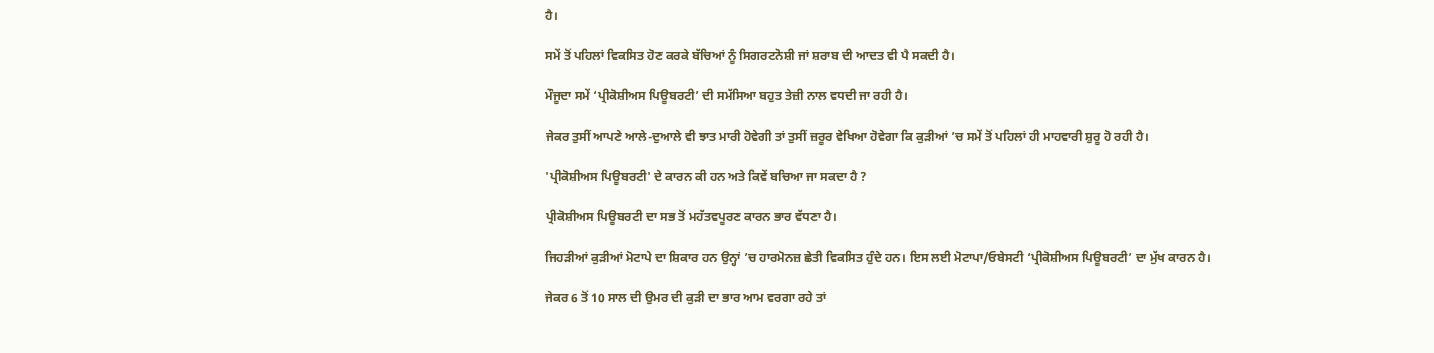ਹੈ।

ਸਮੇਂ ਤੋਂ ਪਹਿਲਾਂ ਵਿਕਸਿਤ ਹੋਣ ਕਰਕੇ ਬੱਚਿਆਂ ਨੂੰ ਸਿਗਰਟਨੋਸ਼ੀ ਜਾਂ ਸ਼ਰਾਬ ਦੀ ਆਦਤ ਵੀ ਪੈ ਸਕਦੀ ਹੈ।

ਮੌਜੂਦਾ ਸਮੇਂ ‘ਪ੍ਰੀਕੋਸ਼ੀਅਸ ਪਿਊਬਰਟੀ’ ਦੀ ਸਮੱਸਿਆ ਬਹੁਤ ਤੇਜ਼ੀ ਨਾਲ ਵਧਦੀ ਜਾ ਰਹੀ ਹੈ।

ਜੇਕਰ ਤੁਸੀਂ ਆਪਣੇ ਆਲੇ-ਦੁਆਲੇ ਵੀ ਝਾਤ ਮਾਰੀ ਹੋਵੇਗੀ ਤਾਂ ਤੁਸੀਂ ਜ਼ਰੂਰ ਵੇਖਿਆ ਹੋਵੇਗਾ ਕਿ ਕੁੜੀਆਂ ’ਚ ਸਮੇਂ ਤੋਂ ਪਹਿਲਾਂ ਹੀ ਮਾਹਵਾਰੀ ਸ਼ੁਰੂ ਹੋ ਰਹੀ ਹੈ।

'ਪ੍ਰੀਕੋਸ਼ੀਅਸ ਪਿਊਬਰਟੀ' ਦੇ ਕਾਰਨ ਕੀ ਹਨ ਅਤੇ ਕਿਵੇਂ ਬਚਿਆ ਜਾ ਸਕਦਾ ਹੈ ?

ਪ੍ਰੀਕੋਸ਼ੀਅਸ ਪਿਊਬਰਟੀ ਦਾ ਸਭ ਤੋਂ ਮਹੱਤਵਪੂਰਣ ਕਾਰਨ ਭਾਰ ਵੱਧਣਾ ਹੈ।

ਜਿਹੜੀਆਂ ਕੁੜੀਆਂ ਮੋਟਾਪੇ ਦਾ ਸ਼ਿਕਾਰ ਹਨ ਉਨ੍ਹਾਂ ’ਚ ਹਾਰਮੋਨਜ਼ ਛੇਤੀ ਵਿਕਸਿਤ ਹੁੰਦੇ ਹਨ। ਇਸ ਲਈ ਮੋਟਾਪਾ/ਓਬੇਸਟੀ ‘ਪ੍ਰੀਕੋਸ਼ੀਅਸ ਪਿਊਬਰਟੀ’ ਦਾ ਮੁੱਖ ਕਾਰਨ ਹੈ।

ਜੇਕਰ 6 ਤੋਂ 10 ਸਾਲ ਦੀ ਉਮਰ ਦੀ ਕੁੜੀ ਦਾ ਭਾਰ ਆਮ ਵਰਗਾ ਰਹੇ ਤਾਂ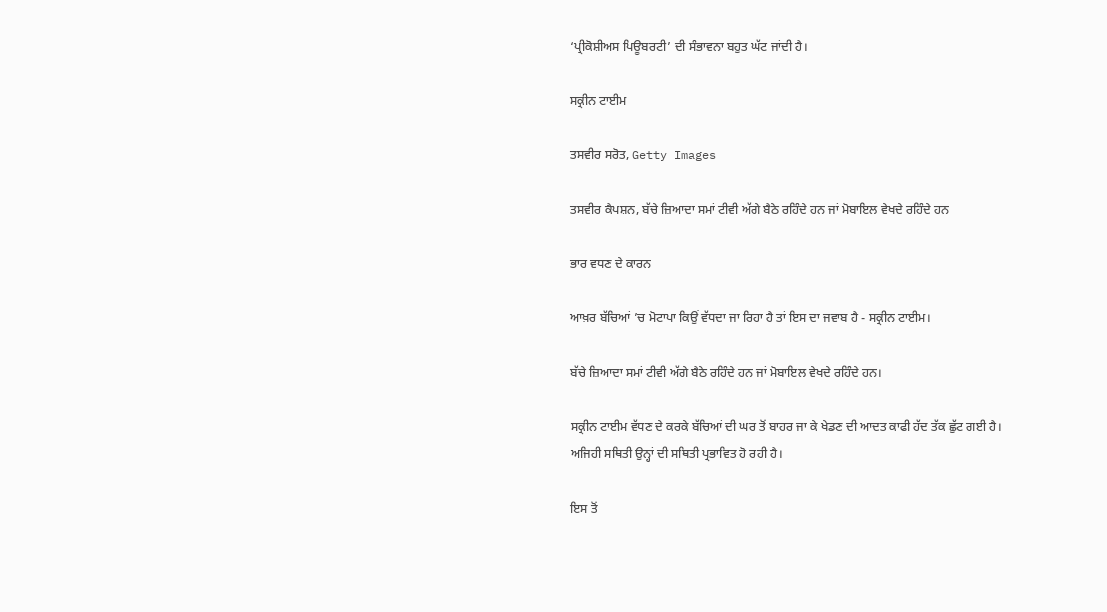‘ਪ੍ਰੀਕੋਸ਼ੀਅਸ ਪਿਊਬਰਟੀ’ ਦੀ ਸੰਭਾਵਨਾ ਬਹੁਤ ਘੱਟ ਜਾਂਦੀ ਹੈ।

ਸਕ੍ਰੀਨ ਟਾਈਮ

ਤਸਵੀਰ ਸਰੋਤ, Getty Images

ਤਸਵੀਰ ਕੈਪਸ਼ਨ, ਬੱਚੇ ਜ਼ਿਆਦਾ ਸਮਾਂ ਟੀਵੀ ਅੱਗੇ ਬੈਠੇ ਰਹਿੰਦੇ ਹਨ ਜਾਂ ਮੋਬਾਇਲ ਵੇਖਦੇ ਰਹਿੰਦੇ ਹਨ

ਭਾਰ ਵਧਣ ਦੇ ਕਾਰਨ

ਆਖ਼ਰ ਬੱਚਿਆਂ ’ਚ ਮੋਟਾਪਾ ਕਿਉਂ ਵੱਧਦਾ ਜਾ ਰਿਹਾ ਹੈ ਤਾਂ ਇਸ ਦਾ ਜਵਾਬ ਹੈ - ਸਕ੍ਰੀਨ ਟਾਈਮ।

ਬੱਚੇ ਜ਼ਿਆਦਾ ਸਮਾਂ ਟੀਵੀ ਅੱਗੇ ਬੈਠੇ ਰਹਿੰਦੇ ਹਨ ਜਾਂ ਮੋਬਾਇਲ ਵੇਖਦੇ ਰਹਿੰਦੇ ਹਨ।

ਸਕ੍ਰੀਨ ਟਾਈਮ ਵੱਧਣ ਦੇ ਕਰਕੇ ਬੱਚਿਆਂ ਦੀ ਘਰ ਤੋਂ ਬਾਹਰ ਜਾ ਕੇ ਖੇਡਣ ਦੀ ਆਦਤ ਕਾਫੀ ਹੱਦ ਤੱਕ ਛੁੱਟ ਗਈ ਹੈ। ਅਜਿਹੀ ਸਥਿਤੀ ਉਨ੍ਹਾਂ ਦੀ ਸਥਿਤੀ ਪ੍ਰਭਾਵਿਤ ਹੋ ਰਹੀ ਹੈ।

ਇਸ ਤੋਂ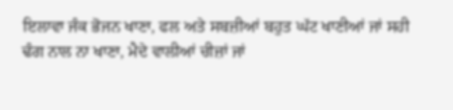ਇਲਾਵਾ ਜੰਕ ਭੋਜਨ ਖਾਣਾ, ਫਲ ਅਤੇ ਸਬਜ਼ੀਆਂ ਬਹੁਤ ਘੱਟ ਖਾਣੀਆਂ ਜਾਂ ਸਹੀ ਢੰਗ ਨਾਲ ਨਾ ਖਾਣਾ, ਮੈਦੇ ਵਾਲੀਆਂ ਚੀਜ਼ਾਂ ਜਾਂ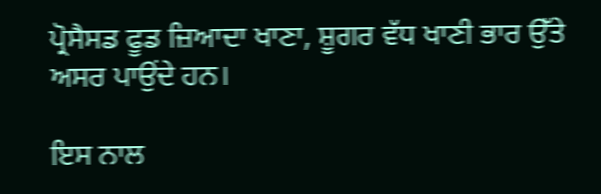ਪ੍ਰੋਸੈਸਡ ਫੂਡ ਜ਼ਿਆਦਾ ਖਾਣਾ, ਸ਼ੂਗਰ ਵੱਧ ਖਾਣੀ ਭਾਰ ਉੱਤੇ ਅਸਰ ਪਾਉਂਦੇ ਹਨ।

ਇਸ ਨਾਲ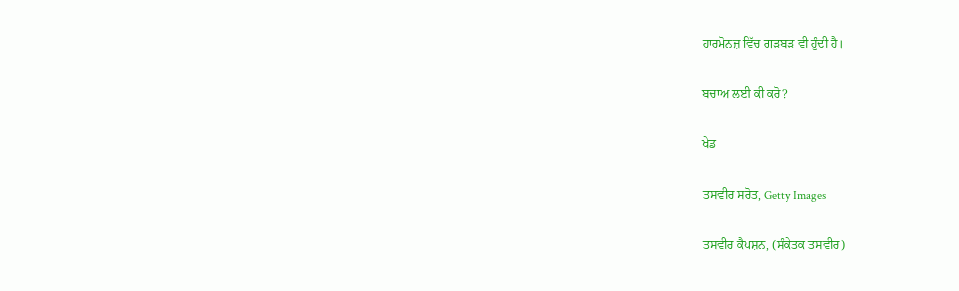ਹਾਰਮੋਨਜ਼ ਵਿੱਚ ਗੜਬੜ ਵੀ ਹੁੰਦੀ ਹੈ।

ਬਚਾਅ ਲਈ ਕੀ ਕਰੋ?

ਖੇਡ

ਤਸਵੀਰ ਸਰੋਤ, Getty Images

ਤਸਵੀਰ ਕੈਪਸ਼ਨ, (ਸੰਕੇਤਕ ਤਸਵੀਰ)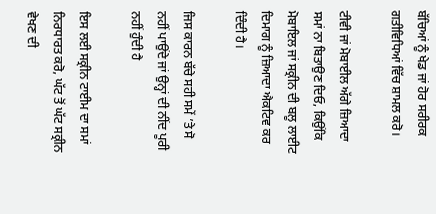ਬੱਚਿਆਂ ਨੂੰ ਖੇਡ ਜਾਂ ਹੋਰ ਸਰੀਰਕ ਗਤੀਵਿਧਿਆਂ ਵਿੱਚ ਸ਼ਾਮਲ ਕਰੋ।

ਟੀਵੀ ਜਾਂ ਮੋਬਾਈਲ ਅੱਗੇ ਜ਼ਿਆਦਾ ਸਮਾਂ ਨਾ ਬਿਤਾਉਣ ਦਿਓ, ਕਿਉਂਕਿ ਮੋਬਾਇਲ ਜਾਂ ਸਕ੍ਰੀਨ ਦੀ ਬਲੂ ਲਾਈਟ ਦਿਮਾਗ ਨੂੰ ਜ਼ਿਆਦਾ ਐਕਟਿਵ ਕਰ ਦਿੰਦੀ ਹੈ।

ਜਿਸ ਕਾਰਨ ਬੱਚੇ ਸਹੀ ਸਮੇਂ ’ਤੇ ਸੋ ਨਹੀਂ ਪਾਉਂਦੇ ਜਾਂ ਉਨ੍ਹਾਂ ਦੀ ਨੀਂਦ ਪੂਰੀ ਨਹੀਂ ਹੁੰਦੀ ਹੈ

ਇਸ ਲਈ ਸਕ੍ਰੀਨ ਟਾਈਮ ਦਾ ਸਮਾਂ ਨਿਰਧਾਰਤ ਕਰੋ, ਘੱਟ ਤੋਂ ਘੱਟ ਸਕ੍ਰੀਨ ਵੇਖਣ ਦੀ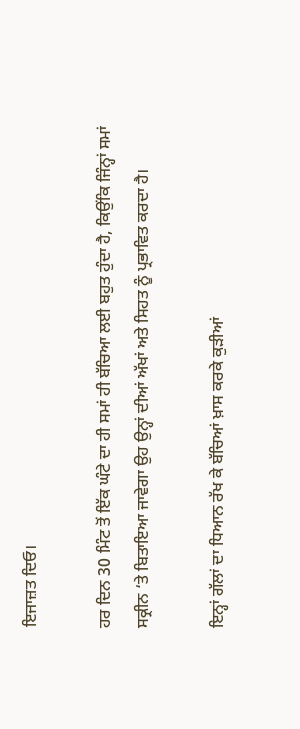ਇਜਾਜ਼ਤ ਦਿਓ।

ਹਰ ਦਿਨ 30 ਮਿੰਟ ਤੋਂ ਇੱਕ ਘੰਟੇ ਦਾ ਹੀ ਸਮਾਂ ਹੀ ਬੱਚਿਆ ਲਈ ਬਹੁਤ ਹੁੰਦਾ ਹੈ, ਕਿਉਂਕਿ ਜਿੰਨ੍ਹਾਂ ਸਮਾਂ ਸਕ੍ਰੀਨ ‘ਤੇ ਬਿਤਾਇਆ ਜਾਵੇਗਾ ਉਹ ਉਨ੍ਹਾਂ ਦੀਆਂ ਅੱਖਾਂ ਅਤੇ ਸਿਹਤ ਨੂੰ ਪ੍ਰਭਾਵਿਤ ਕਰਦਾ ਹੈ।

ਇਨ੍ਹਾਂ ਗੱਲਾਂ ਦਾ ਧਿਆਨ ਰੱਖ ਕੇ ਬੱਚਿਆਂ ਖ਼ਾਸ ਕਰਕੇ ਕੁੜੀਆਂ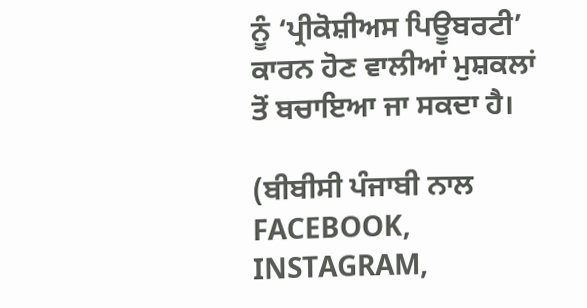ਨੂੰ ‘ਪ੍ਰੀਕੋਸ਼ੀਅਸ ਪਿਊਬਰਟੀ’ ਕਾਰਨ ਹੋਣ ਵਾਲੀਆਂ ਮੁਸ਼ਕਲਾਂ ਤੋਂ ਬਚਾਇਆ ਜਾ ਸਕਦਾ ਹੈ।

(ਬੀਬੀਸੀ ਪੰਜਾਬੀ ਨਾਲ FACEBOOK, INSTAGRAM,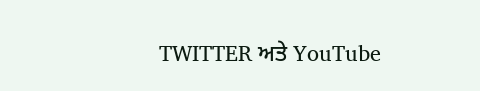TWITTER ਅਤੇ YouTube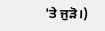'ਤੇ ਜੁੜੋ।)